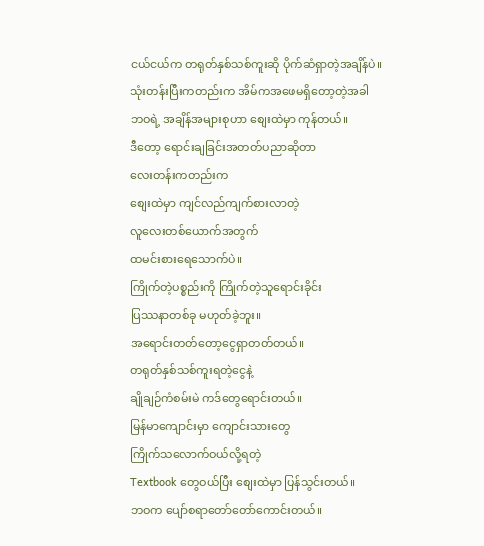ငယ်ငယ်က တရုတ်နှစ်သစ်ကူးဆို ပိုက်ဆံရှာတဲ့အချိန်ပဲ။
သုံးတန်းပြီးကတည်းက အိမ်ကအဖေမရှိတော့တဲ့အခါ
ဘဝရဲ့ အချိန်အများစုဟာ စျေးထဲမှာ ကုန်တယ်။
ဒီတော့ ရောင်းချခြင်းအတတ်ပညာဆိုတာ
လေးတန်းကတည်းက
စျေးထဲမှာ ကျင်လည်ကျက်စားလာတဲ့
လူလေးတစ်ယောက်အတွက်
ထမင်းစားရေသောက်ပဲ။
ကြိုက်တဲ့ပစ္စည်းကို ကြိုက်တဲ့သူရောင်းခိုင်း
ပြဿနာတစ်ခု မဟုတ်ခဲ့ဘူး။
အရောင်းတတ်တော့ငွေရှာတတ်တယ်။
တရုတ်နှစ်သစ်ကူးရတဲ့ငွေနဲ့
ချိုချဉ်ကံစမ်းမဲ ကဒ်တွေရောင်းတယ်။
မြန်မာကျောင်းမှာ ကျောင်းသားတွေ
ကြိုက်သလောက်ဝယ်လို့ရတဲ့
Textbook တွေဝယ်ပြီး စျေးထဲမှာ ပြန်သွင်းတယ်။
ဘဝက ပျော်စရာတော်တော်ကောင်းတယ်။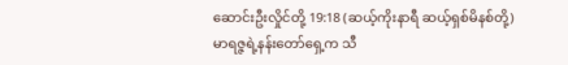ဆောင်းဦးလှိုင်တို့ 19:18 (ဆယ့်ကိုးနာရီ ဆယ့်ရှစ်မိနစ်တို့)
မာရဇ္ဇရဲ့နန်းတော်ရှေ့က သီ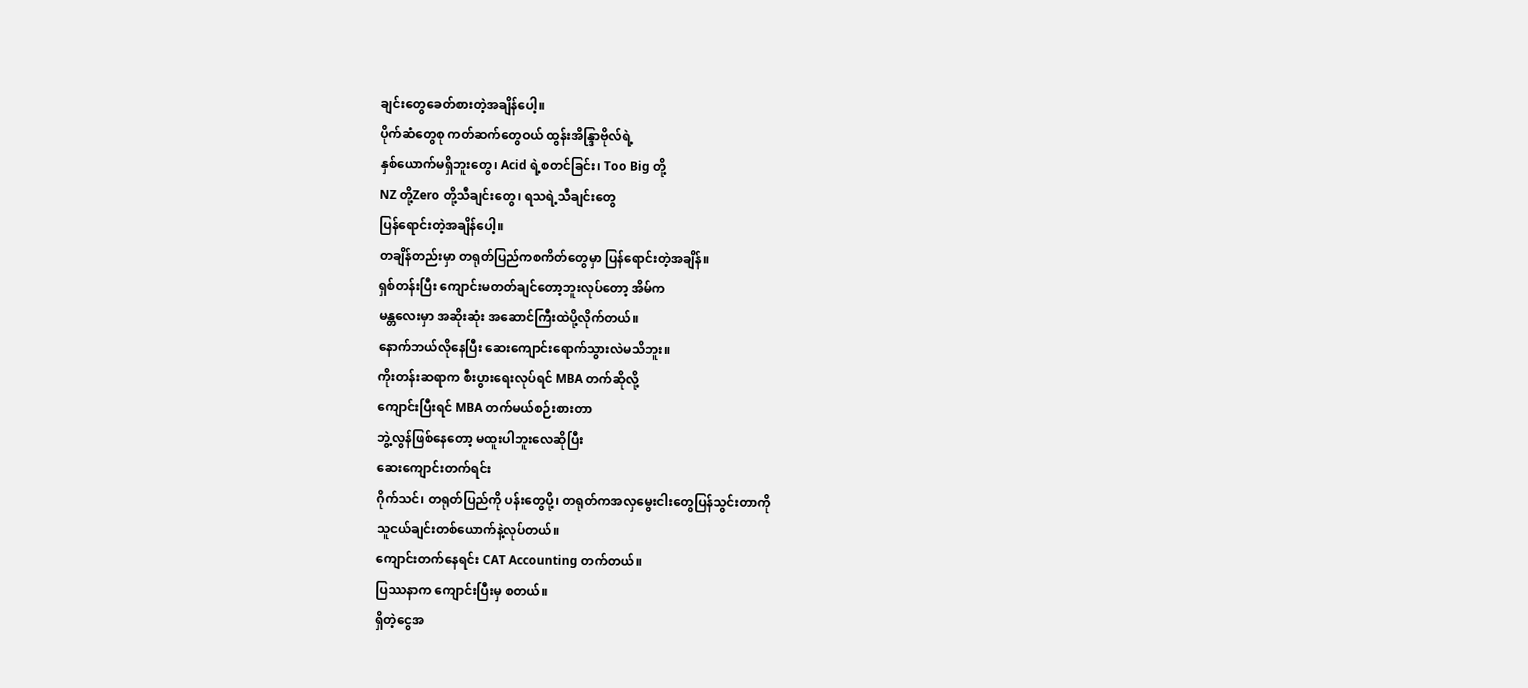ချင်းတွေခေတ်စားတဲ့အချိန်ပေါ့။
ပိုက်ဆံတွေစု ကတ်ဆက်တွေဝယ် ထွန်းအိန္ဒြာဗိုလ်ရဲ့
နှစ်ယောက်မရှိဘူးတွေ၊ Acid ရဲ့စတင်ခြင်း၊ Too Big တို့
NZ တို့Zero တို့သီချင်းတွေ၊ ရသရဲ့သီချင်းတွေ
ပြန်ရောင်းတဲ့အချိန်ပေါ့။
တချိန်တည်းမှာ တရုတ်ပြည်ကစကိတ်တွေမှာ ပြန်ရောင်းတဲ့အချိန်။
ရှစ်တန်းပြီး ကျောင်းမတတ်ချင်တော့ဘူးလုပ်တော့ အိမ်က
မန္တလေးမှာ အဆိုးဆုံး အဆောင်ကြီးထဲပို့လိုက်တယ်။
နောက်ဘယ်လိုနေပြီး ဆေးကျောင်းရောက်သွားလဲမသိဘူး။
ကိုးတန်းဆရာက စီးပွားရေးလုပ်ရင် MBA တက်ဆိုလို့
ကျောင်းပြီးရင် MBA တက်မယ်စဉ်းစားတာ
ဘွဲ့လွန်ဖြစ်နေတော့ မထူးပါဘူးလေဆိုပြီး
ဆေးကျောင်းတက်ရင်း
ဂိုက်သင်၊ တရုတ်ပြည်ကို ပန်းတွေပို့၊ တရုတ်ကအလှမွေးငါးတွေပြန်သွင်းတာကို
သူငယ်ချင်းတစ်ယောက်နဲ့လုပ်တယ်။
ကျောင်းတက်နေရင်း CAT Accounting တက်တယ်။
ပြဿနာက ကျောင်းပြီးမှ စတယ်။
ရှိတဲ့ငွေအ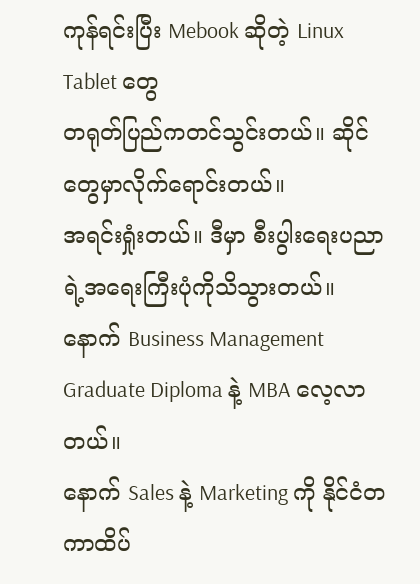ကုန်ရင်းပြီး Mebook ဆိုတဲ့ Linux Tablet တွေ
တရုတ်ပြည်ကတင်သွင်းတယ်။ ဆိုင်တွေမှာလိုက်ရောင်းတယ်။
အရင်းရှုံးတယ်။ ဒီမှာ စီးပွါးရေးပညာရဲ့အရေးကြီးပုံကိုသိသွားတယ်။
နောက် Business Management Graduate Diploma နဲ့ MBA လေ့လာတယ်။
နောက် Sales နဲ့ Marketing ကို နိုင်ငံတကာထိပ်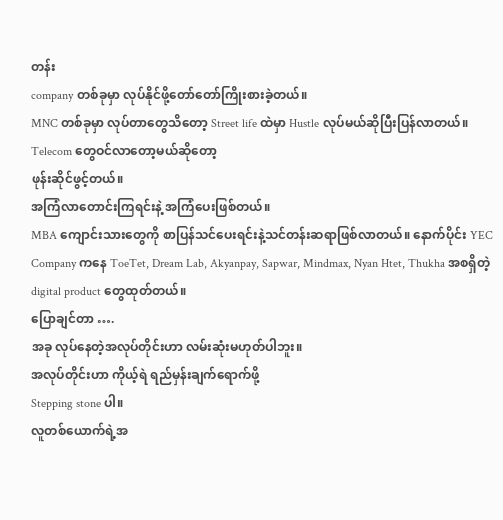တန်း
company တစ်ခုမှာ လုပ်နိုင်ဖို့တော်တော်ကြိုးစားခဲ့တယ်။
MNC တစ်ခုမှာ လုပ်တာတွေသိတော့ Street life ထဲမှာ Hustle လုပ်မယ်ဆိုပြီးပြန်လာတယ်။
Telecom တွေဝင်လာတော့မယ်ဆိုတော့
ဖုန်းဆိုင်ဖွင့်တယ်။
အကြံလာတောင်းကြရင်းနဲ့ အကြံပေးဖြစ်တယ်။
MBA ကျောင်းသားတွေကို စာပြန်သင်ပေးရင်းနဲ့သင်တန်းဆရာဖြစ်လာတယ်။ နောက်ပိုင်း YEC Company ကနေ ToeTet, Dream Lab, Akyanpay, Sapwar, Mindmax, Nyan Htet, Thukha အစရှိတဲ့ digital product တွေထုတ်တယ်။
ပြောချင်တာ ….
အခု လုပ်နေတဲ့အလုပ်တိုင်းဟာ လမ်းဆုံးမဟုတ်ပါဘူး။
အလုပ်တိုင်းဟာ ကိုယ့်ရဲ ရည်မှန်းချက်ရောက်ဖို့
Stepping stone ပါ။
လူတစ်ယောက်ရဲ့အ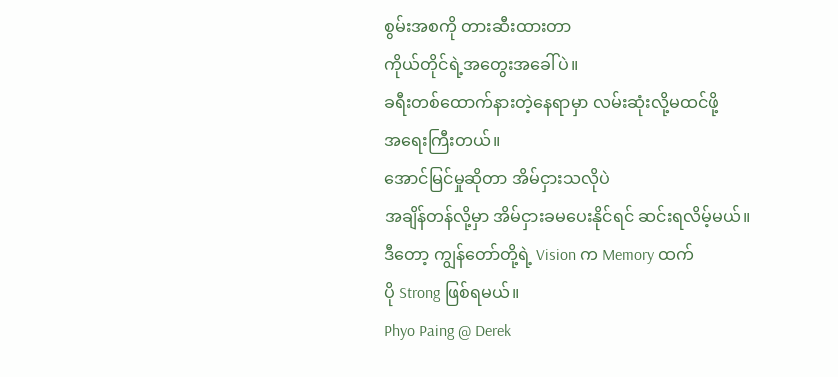စွမ်းအစကို တားဆီးထားတာ
ကိုယ်တိုင်ရဲ့အတွေးအခေါ်ပဲ။
ခရီးတစ်ထောက်နားတဲ့နေရာမှာ လမ်းဆုံးလို့မထင်ဖို့
အရေးကြီးတယ်။
အောင်မြင်မှုဆိုတာ အိမ်ငှားသလိုပဲ
အချိန်တန်လို့မှာ အိမ်ငှားခမပေးနိုင်ရင် ဆင်းရလိမ့်မယ်။
ဒီတော့ ကျွန်တော်တို့ရဲ့ Vision က Memory ထက်
ပို Strong ဖြစ်ရမယ်။
Phyo Paing @ Derek